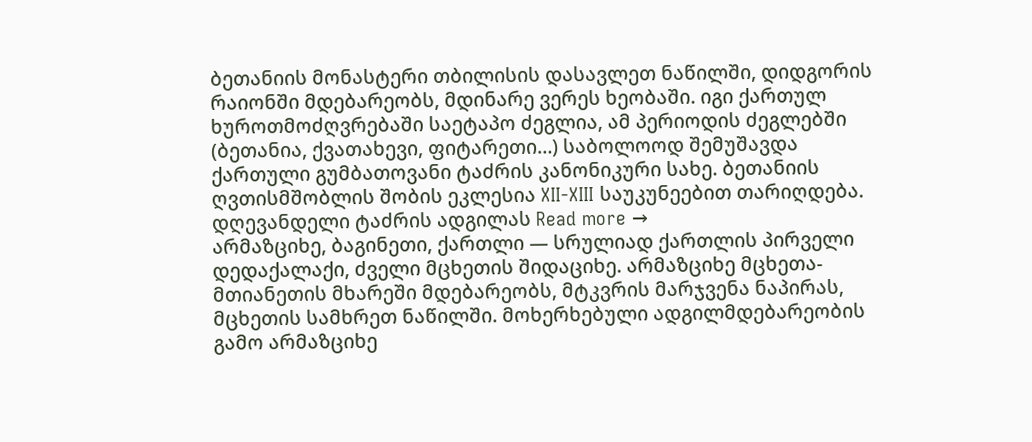ბეთანიის მონასტერი თბილისის დასავლეთ ნაწილში, დიდგორის რაიონში მდებარეობს, მდინარე ვერეს ხეობაში. იგი ქართულ ხუროთმოძღვრებაში საეტაპო ძეგლია, ამ პერიოდის ძეგლებში (ბეთანია, ქვათახევი, ფიტარეთი…) საბოლოოდ შემუშავდა ქართული გუმბათოვანი ტაძრის კანონიკური სახე. ბეთანიის ღვთისმშობლის შობის ეკლესია XII-XIII საუკუნეებით თარიღდება. დღევანდელი ტაძრის ადგილას Read more →
არმაზციხე, ბაგინეთი, ქართლი — სრულიად ქართლის პირველი დედაქალაქი, ძველი მცხეთის შიდაციხე. არმაზციხე მცხეთა-მთიანეთის მხარეში მდებარეობს, მტკვრის მარჯვენა ნაპირას, მცხეთის სამხრეთ ნაწილში. მოხერხებული ადგილმდებარეობის გამო არმაზციხე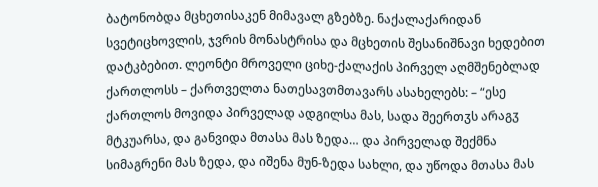ბატონობდა მცხეთისაკენ მიმავალ გზებზე. ნაქალაქარიდან სვეტიცხოვლის, ჯვრის მონასტრისა და მცხეთის შესანიშნავი ხედებით დატკბებით. ლეონტი მროველი ციხე-ქალაქის პირველ აღმშენებლად ქართლოსს – ქართველთა ნათესავთმთავარს ასახელებს: – “ესე ქართლოს მოვიდა პირველად ადგილსა მას, სადა შეერთჳს არაგჳ მტკუარსა, და განვიდა მთასა მას ზედა… და პირველად შექმნა სიმაგრენი მას ზედა, და იშენა მუნ-ზედა სახლი, და უწოდა მთასა მას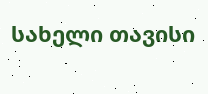სახელი თავისი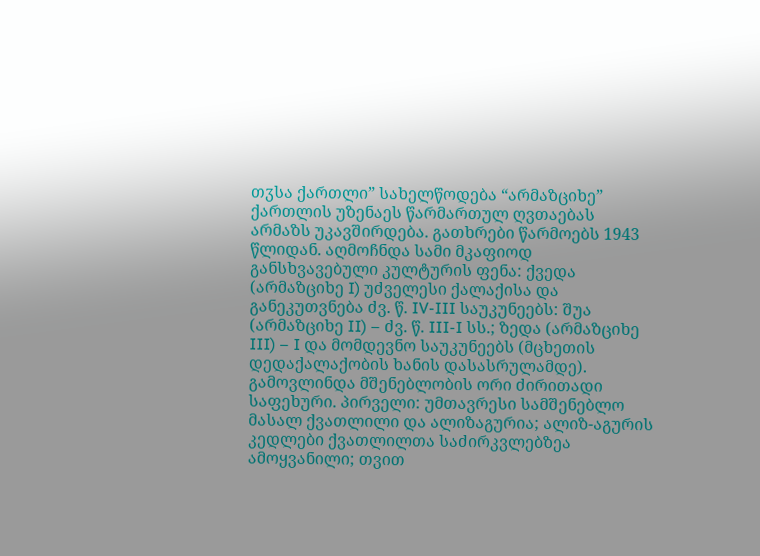თჳსა ქართლი” სახელწოდება “არმაზციხე” ქართლის უზენაეს წარმართულ ღვთაებას არმაზს უკავშირდება. გათხრები წარმოებს 1943 წლიდან. აღმოჩნდა სამი მკაფიოდ განსხვავებული კულტურის ფენა: ქვედა (არმაზციხე I) უძველესი ქალაქისა და განეკუთვნება ძვ. წ. IV-III საუკუნეებს: შუა (არმაზციხე II) – ძვ. წ. III-I სს.; ზედა (არმაზციხე III) – I და მომდევნო საუკუნეებს (მცხეთის დედაქალაქობის ხანის დასასრულამდე). გამოვლინდა მშენებლობის ორი ძირითადი საფეხური. პირველი: უმთავრესი სამშენებლო მასალ ქვათლილი და ალიზაგურია; ალიზ-აგურის კედლები ქვათლილთა საძირკვლებზეა ამოყვანილი; თვით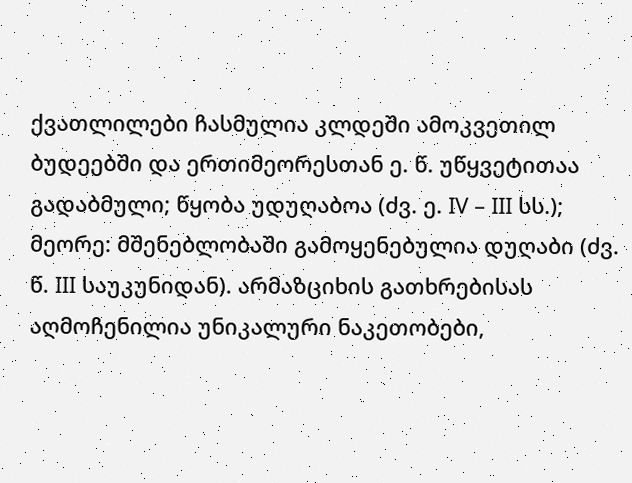ქვათლილები ჩასმულია კლდეში ამოკვეთილ ბუდეებში და ერთიმეორესთან ე. წ. უწყვეტითაა გადაბმული; წყობა უდუღაბოა (ძვ. ე. IV – III სს.); მეორე: მშენებლობაში გამოყენებულია დუღაბი (ძვ. წ. III საუკუნიდან). არმაზციხის გათხრებისას აღმოჩენილია უნიკალური ნაკეთობები,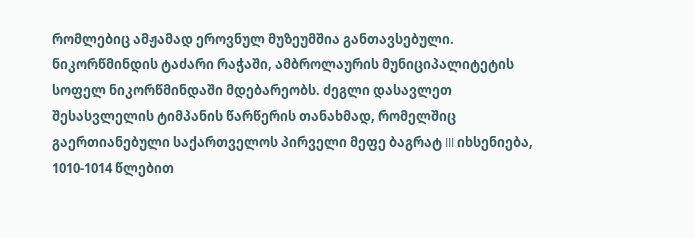რომლებიც ამჟამად ეროვნულ მუზეუმშია განთავსებული.
ნიკორწმინდის ტაძარი რაჭაში, ამბროლაურის მუნიციპალიტეტის სოფელ ნიკორწმინდაში მდებარეობს. ძეგლი დასავლეთ შესასვლელის ტიმპანის წარწერის თანახმად, რომელშიც გაერთიანებული საქართველოს პირველი მეფე ბაგრატ III იხსენიება, 1010-1014 წლებით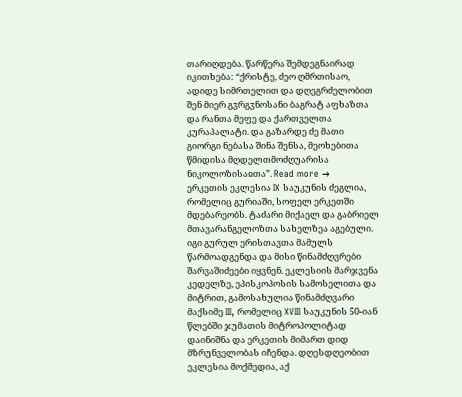თარიღდება. წარწერა შემდეგნაირად იკითხება: “ქრისტე, ძეო ღმრთისაო, ადიდე სიმრთელით და დღეგრძელობით შენ მიერ გჳრგჳნოსანი ბაგრატ აფხაზთა და რანთა მეფე და ქართველთა კურაპალატი. და გაზარდე ძე მათი გიორგი ნებასა შინა შენსა, მეოხებითა წმიდისა მღდელთმოძღუარისა ნიკოლოზისაჲთა”. Read more →
ერკეთის ეკლესია IX საუკუნის ძეგლია, რომელიც გურიაში, სოფელ ერკეთში მდებარეობს. ტაძარი მიქაელ და გაბრიელ მთავარანგელოზთა სახელზეა აგებული. იგი გურულ ერისთავთა მამულს წარმოადგენდა და მისი წინამძღვრები შარვაშიძეები იყვნენ. ეკლესიის მარჯვენა კედელზე, ეპისკოპოსის სამოსელითა და მიტრით, გამოსახულია წინამძღვარი მაქსიმე III, რომელიც XVIII საუკუნის 50-იან წლებში ჯუმათის მიტროპოლიტად დაინიშნა და ერკეთის მიმართ დიდ მზრუნველობას იჩენდა. დღესდღეობით ეკლესია მოქმედია, აქ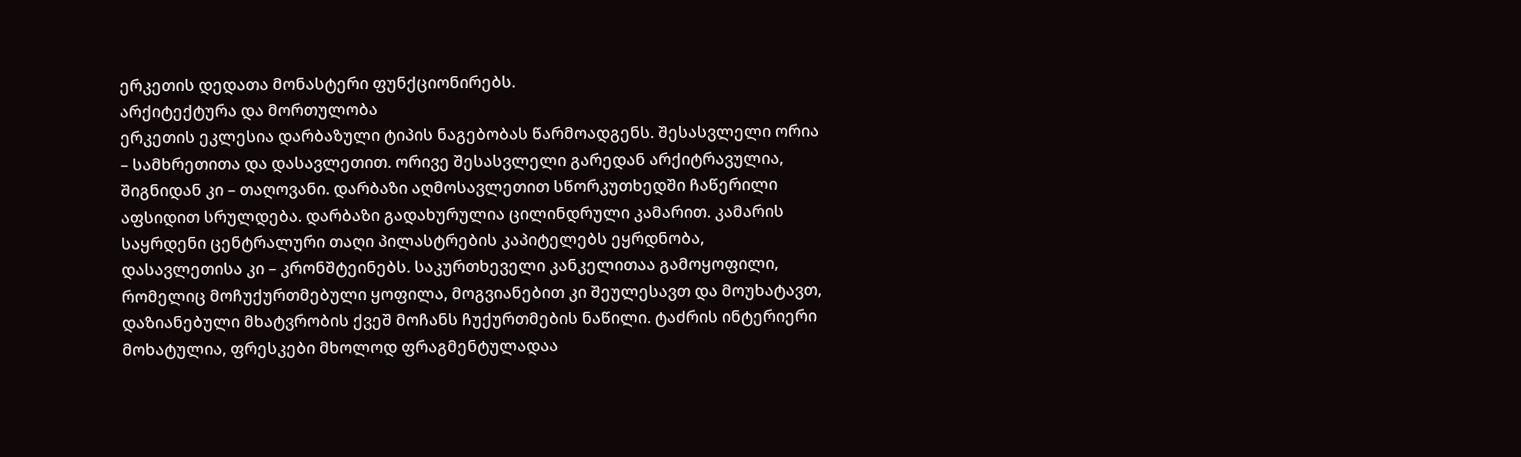ერკეთის დედათა მონასტერი ფუნქციონირებს.
არქიტექტურა და მორთულობა
ერკეთის ეკლესია დარბაზული ტიპის ნაგებობას წარმოადგენს. შესასვლელი ორია – სამხრეთითა და დასავლეთით. ორივე შესასვლელი გარედან არქიტრავულია, შიგნიდან კი – თაღოვანი. დარბაზი აღმოსავლეთით სწორკუთხედში ჩაწერილი აფსიდით სრულდება. დარბაზი გადახურულია ცილინდრული კამარით. კამარის საყრდენი ცენტრალური თაღი პილასტრების კაპიტელებს ეყრდნობა, დასავლეთისა კი – კრონშტეინებს. საკურთხეველი კანკელითაა გამოყოფილი, რომელიც მოჩუქურთმებული ყოფილა, მოგვიანებით კი შეულესავთ და მოუხატავთ, დაზიანებული მხატვრობის ქვეშ მოჩანს ჩუქურთმების ნაწილი. ტაძრის ინტერიერი მოხატულია, ფრესკები მხოლოდ ფრაგმენტულადაა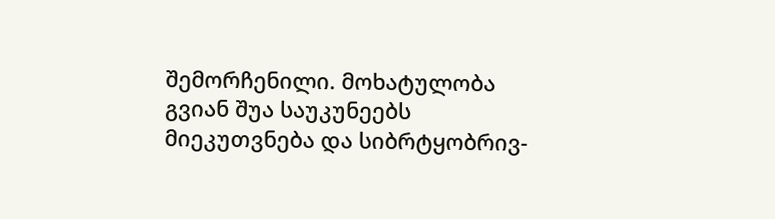შემორჩენილი. მოხატულობა გვიან შუა საუკუნეებს მიეკუთვნება და სიბრტყობრივ-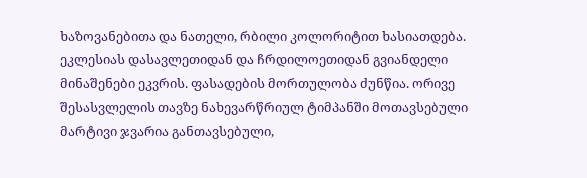ხაზოვანებითა და ნათელი, რბილი კოლორიტით ხასიათდება. ეკლესიას დასავლეთიდან და ჩრდილოეთიდან გვიანდელი მინაშენები ეკვრის. ფასადების მორთულობა ძუნწია. ორივე შესასვლელის თავზე ნახევარწრიულ ტიმპანში მოთავსებული მარტივი ჯვარია განთავსებული,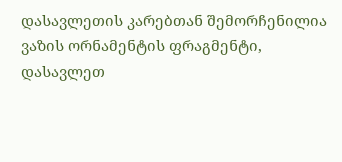დასავლეთის კარებთან შემორჩენილია ვაზის ორნამენტის ფრაგმენტი, დასავლეთ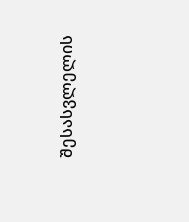შესასვლელის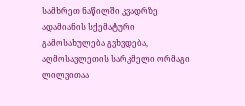სამხრეთ ნაწილში კვადრზე ადამიანის სქემატური გამოსახულება გვხვდება, აღმოსავლეთის სარკმელი ორმაგი ლილვითაა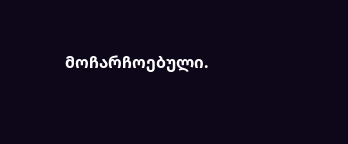მოჩარჩოებული.